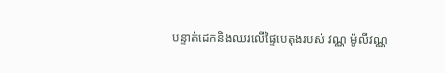បន្ទាត់ដេកនិងឈរលើផ្ទៃបេតុងរបស់ វណ្ណ ម៉ូលីវណ្ណ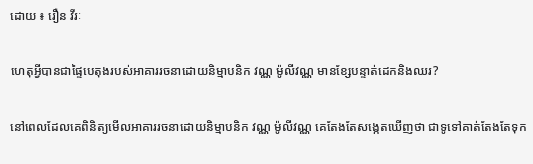ដោយ ៖ រឿន វីរៈ

ហេតុអ្វីបានជាផ្ទៃបេតុងរបស់អាគាររចនាដោយនិម្មាបនិក វណ្ណ ម៉ូលីវណ្ណ មានខ្សែបន្ទាត់ដេកនិងឈរ?

នៅពេលដែលគេពិនិត្យមើលអាគាររចនាដោយនិម្មាបនិក វណ្ណ ម៉ូលីវណ្ណ គេតែងតែសង្កេតឃើញថា ជាទូទៅគាត់តែងតែទុក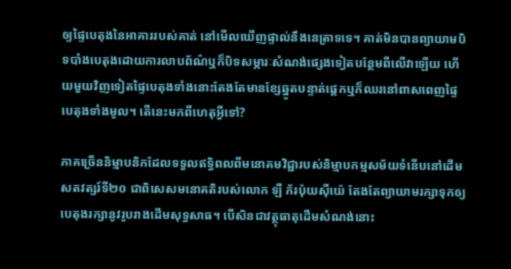ឲ្យផ្ទៃបេតុងនៃអាគាររបស់គាត់ នៅមើលឃើញផ្ទាល់នឹងនេត្រាទទេ។ គាត់មិនបានព្យាយាមបិទបាំងបេតុងដោយការលាបព័ណ៌ឬក៏បិទសម្ភារៈសំណង់ផ្សេងទៀតបន្ថែមពីលើវាឡើយ ហើយមួយវិញទៀតផ្ទៃបេតុងទាំងនោះតែងតែមានខ្សែឆ្នូតបន្ទាត់ផ្ដេកឬក៏ឈរនៅពាសពេញផ្ទៃបេតុងទាំងមូល។ តើនេះមកពីហេតុអ្វីទៅ?

ភាគច្រើននិម្មាបនិកដែលទទួលឥទ្ធិពលពីមនោគមវិជ្ជារបស់និម្មាបកម្មសម័យទំនើបនៅដើមសតវត្សរ៍ទី២០ ជាពិសេសមនោគតិរបស់លោក ឡឺ ក័រប៉ុយស៊ីយ៉េ តែងតែព្យាយាមរក្សាទុកឲ្យបេតុងរក្សានូវរូបរាងដើមសុទ្ធសាធ។ បើសិនជាវត្ថុធាតុដើមសំណង់នោះ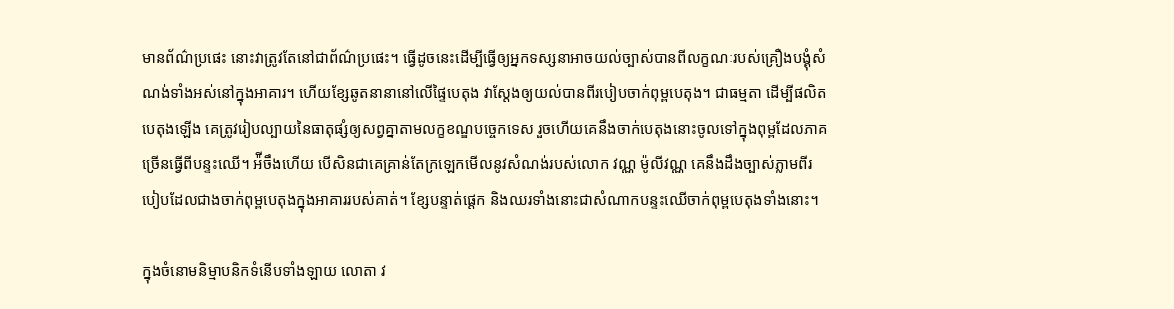មានព័ណ៌ប្រផេះ នោះវាត្រូវតែនៅជាព័ណ៌ប្រផេះ។ ធ្វើដូចនេះដើម្បីធ្វើឲ្យអ្នកទស្សនាអាចយល់ច្បាស់បានពីលក្ខណៈរបស់គ្រឿងបង្គុំសំណង់ទាំងអស់នៅក្នុងអាគារ។ ហើយខ្សែឆូតនានានៅលើផ្ទៃបេតុង វាស្តែងឲ្យយល់បានពីរបៀបចាក់ពុម្ពបេតុង។ ជាធម្មតា ដើម្បីផលិតបេតុងឡើង គេត្រូវរៀបល្បាយនៃធាតុផ្សំឲ្យសព្វគ្នាតាមលក្ខខណ្ឌបច្ចេកទេស រួចហើយគេនឹងចាក់បេតុងនោះចូលទៅក្នុងពុម្ពដែលភាគច្រើនធ្វើពីបន្ទះឈើ។ អ៉ីចឹងហើយ បើសិនជាគេគ្រាន់តែក្រឡេកមើលនូវសំណង់របស់លោក វណ្ណ ម៉ូលីវណ្ណ គេនឹងដឹងច្បាស់ភ្លាមពីរបៀបដែលជាងចាក់ពុម្ពបេតុងក្នុងអាគាររបស់គាត់។ ខ្សែបន្ទាត់ផ្តេក និងឈរទាំងនោះជាសំណាកបន្ទះឈើចាក់ពុម្ពបេតុងទាំងនោះ។

ក្នុងចំនោមនិម្មាបនិកទំនើបទាំងឡាយ លោតា វ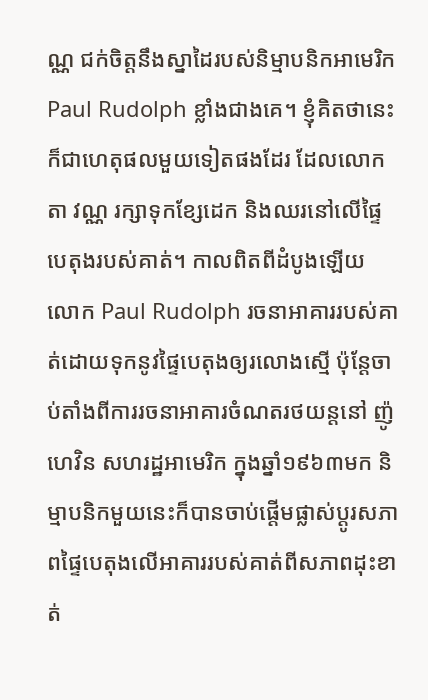ណ្ណ ជក់ចិត្តនឹងស្នាដៃរបស់និម្មាបនិកអាមេរិក Paul Rudolph ខ្លាំងជាងគេ។ ខ្ញុំគិតថានេះក៏ជាហេតុផលមួយទៀតផងដែរ ដែលលោកតា វណ្ណ រក្សាទុកខ្សែដេក និងឈរនៅលើផ្ទៃបេតុងរបស់គាត់។ កាលពិតពីដំបូងឡើយ លោក Paul Rudolph រចនាអាគាររបស់គាត់ដោយទុកនូវផ្ទៃបេតុងឲ្យរលោងស្មើ ប៉ុន្តែចាប់តាំងពីការរចនាអាគារចំណតរថយន្តនៅ ញ៉ូហេវិន សហរដ្ឋអាមេរិក ក្នុងឆ្នាំ១៩៦៣មក និម្មាបនិកមួយនេះក៏បានចាប់ផ្តើមផ្លាស់ប្តូរសភាពផ្ទៃបេតុងលើអាគាររបស់គាត់ពីសភាពដុះខាត់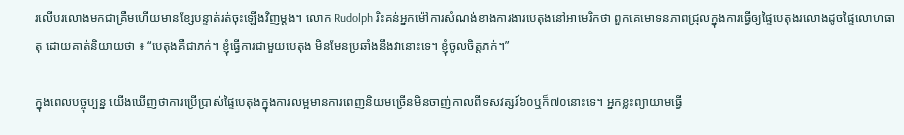រលើបរលោងមកជាគ្រឺមហើយមានខ្សែបន្ទាត់រត់ចុះឡើងវិញម្តង។ លោក Rudolph រិះគន់អ្នកម៉ៅការសំណង់ខាងការងារបេតុងនៅអាមេរិកថា ពួកគេមោទនភាពជ្រុលក្នុងការធ្វើឲ្យផ្ទៃបេតុងរលោងដូចផ្ទៃលោហធាតុ ដោយគាត់និយាយថា ៖ “បេតុងគឺជាភក់។ ខ្ញុំធ្វើការជាមួយបេតុង មិនមែនប្រឆាំងនឹងវានោះទេ។ ខ្ញ៉ំចូលចិត្តភក់។”

ក្នុងពេលបច្ចុប្បន្ន យើងឃើញថាការប្រើប្រាស់ផ្ទៃបេតុងក្នុងការលម្អមានការពេញនិយមច្រើនមិនចាញ់កាលពីទសវត្សរ៍៦០ឬក៏៧០នោះទេ។ អ្នកខ្លះព្យាយាមធ្វើ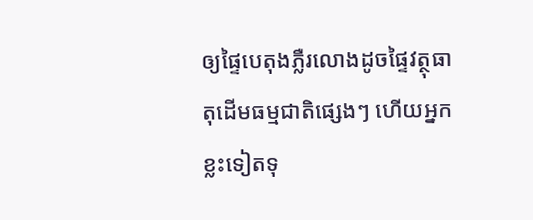ឲ្យផ្ទៃបេតុងភ្លឺរលោងដូចផ្ទៃវត្ថុធាតុដើមធម្មជាតិផ្សេងៗ ហើយអ្នកខ្លះទៀតទុ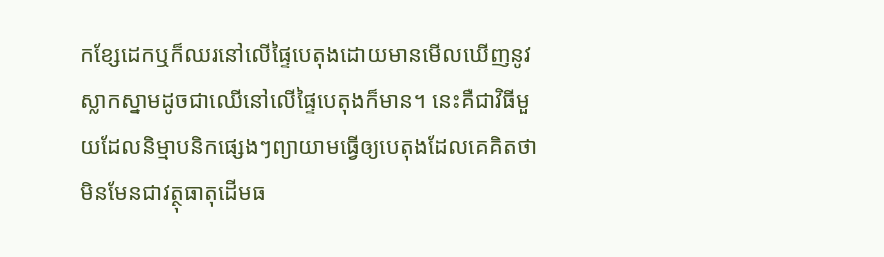កខ្សែដេកឬក៏ឈរនៅលើផ្ទៃបេតុងដោយមានមើលឃើញនូវស្លាកស្នាមដូចជាឈើនៅលើផ្ទៃបេតុងក៏មាន។ នេះគឺជាវិធីមួយដែលនិម្មាបនិកផ្សេងៗព្យាយាមធ្វើឲ្យបេតុងដែលគេគិតថាមិនមែនជាវត្ថុធាតុដើមធ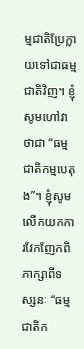ម្មជាតិប្រែក្លាយទៅជាធម្មជាតិវិញ។ ខ្ញុំសូមហៅវាថាជា “ធម្មជាតិកម្មបេតុង”។ ខ្ញុំសូមលើកយកការវែកញែកពិភាក្សាពីទស្សនៈ “ធម្មជាតិក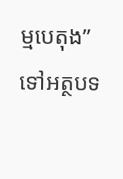ម្មបេតុង” ទៅអត្ថបទ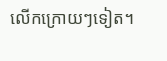លើកក្រោយៗទៀត។